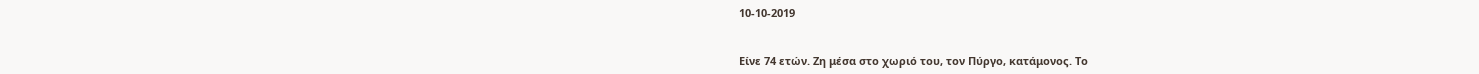10-10-2019


Είνε 74 ετών. Ζη μέσα στο χωριό του, τον Πύργο, κατάμονος. Το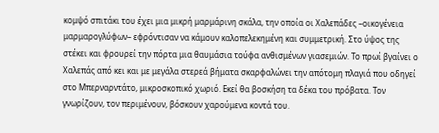κομψό σπιτάκι του έχει μια μικρή μαρμάρινη σκάλα, την οποία οι Χαλεπάδες –οικογένεια μαρμαρογλύφων– εφρόντισαν να κάμουν καλοπελεκημένη και συμμετρική. Στο ύψος της στέκει και φρουρεί την πόρτα μια θαυμάσια τούφα ανθισμένων γιασεμιών. Το πρωί βγαίνει ο Χαλεπάς από κει και με μεγάλα στερεά βήματα σκαρφαλώνει την απότομη πλαγιά που οδηγεί στο Μπερναρντάτο, μικροσκοπικό χωριό. Εκεί θα βοσκήση τα δέκα του πρόβατα. Τον γνωρίζουν, τον περιμένουν, βόσκουν χαρούμενα κοντά του.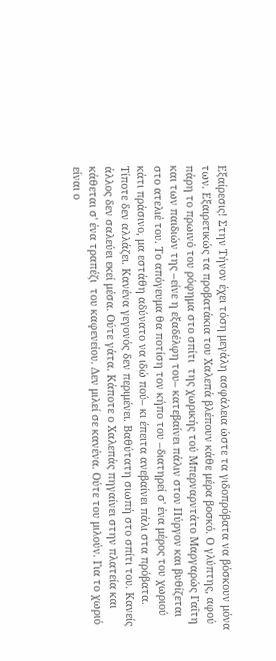Εξαίρεσις! Στην Τήνον έχει τόση μεγάλη ασφάλεια ώστε τα γιδοπρόβατα να βόσκουν μόνα των. Εξαιρετικώς τα προβατάκια του Χαλεπά βλέπουν κάθε μέρα βοσκό. Ο γλύπτης, αφού πάρη το πρωινό του ρόφημα στο σπίτι  της χωρικής τού Μπερναρντάτο Μαργαρώς Γαΐτη και των παιδιών της –είνε η εξαδέλφη του– κατεβαίνει πάλιν στον Πύργον και βυθίζεται στο ατελιέ του. Το απόγευμα θα ποτίση τον κήπο του –διατηρεί σ' ένα μέρος του χωριού κάτι πράσινο, μα εστάθη αδύνατο να ιδώ πού– κι έπειτα ανεβαίνει πάλι στα πρόβατα. Τίποτε δεν αλλάζει. Κανένα γεγονός δεν περιμένει. Βαθύτατη σιωπή στο σπίτι του. Κανείς άλλος δεν σαλεύει εκεί μέσα. Ούτε γάτα. Κάποτε ο Χαλεπάς πηγαίνει στην πλατεία και κάθεται σ' ένα τραπέζι  του καφενείου. Δεν μιλεί σε κανένα. Ούτε του μιλούν. Για το χωριό είναι ο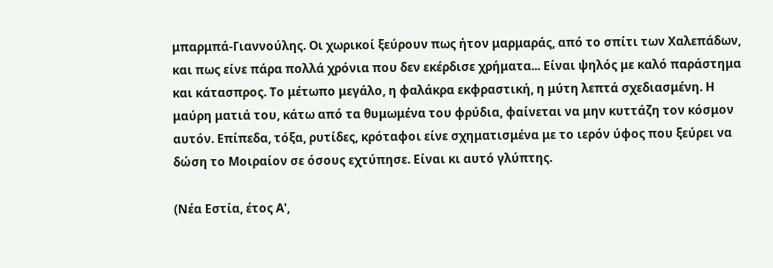μπαρμπά-Γιαννούλης. Οι χωρικοί ξεύρουν πως ήτον μαρμαράς, από το σπίτι των Χαλεπάδων, και πως είνε πάρα πολλά χρόνια που δεν εκέρδισε χρήματα... Είναι ψηλός με καλό παράστημα και κάτασπρος. Το μέτωπο μεγάλο, η φαλάκρα εκφραστική, η μύτη λεπτά σχεδιασμένη. Η μαύρη ματιά του, κάτω από τα θυμωμένα του φρύδια, φαίνεται να μην κυττάζη τον κόσμον αυτόν. Επίπεδα, τόξα, ρυτίδες, κρόταφοι είνε σχηματισμένα με το ιερόν ύφος που ξεύρει να δώση το Μοιραίον σε όσους εχτύπησε. Είναι κι αυτό γλύπτης.

(Νέα Εστία, έτος Α',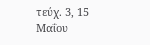τεύχ. 3, 15 Μαΐου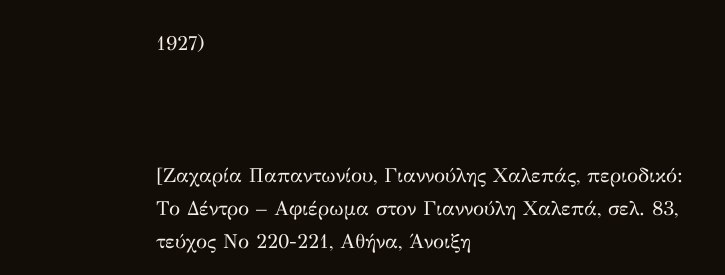1927)



[Ζαχαρία Παπαντωνίου, Γιαννούλης Χαλεπάς, περιοδικό: Το Δέντρο – Αφιέρωμα στον Γιαννούλη Χαλεπά, σελ. 83, τεύχος Νο 220-221, Αθήνα, Άνοιξη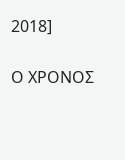2018]

Ο ΧΡΟΝΟΣ